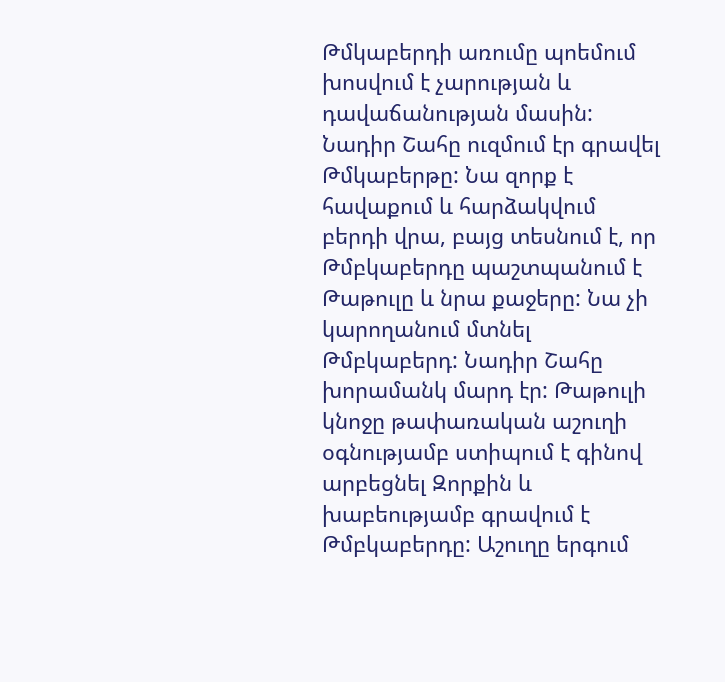Թմկաբերդի առումը պոեմում խոսվում է չարության և դավաճանության մասին: Նադիր Շահը ուզմում էր գրավել Թմկաբերթը: Նա զորք է հավաքում և հարձակվում բերդի վրա, բայց տեսնում է, որ Թմբկաբերդը պաշտպանում է Թաթուլը և նրա քաջերը: Նա չի կարողանում մտնել Թմբկաբերդ: Նադիր Շահը խորամանկ մարդ էր: Թաթուլի կնոջը թափառական աշուղի օգնությամբ ստիպում է գինով արբեցնել Զորքին և խաբեությամբ գրավում է Թմբկաբերդը: Աշուղը երգում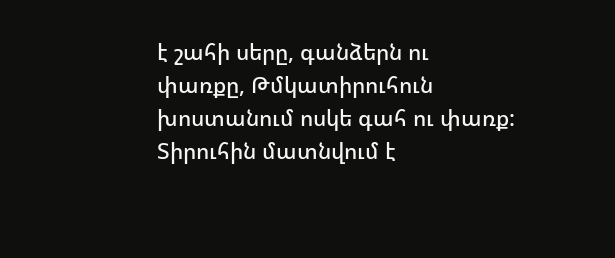է շահի սերը, գանձերն ու փառքը, Թմկատիրուհուն խոստանում ոսկե գահ ու փառք: Տիրուհին մատնվում է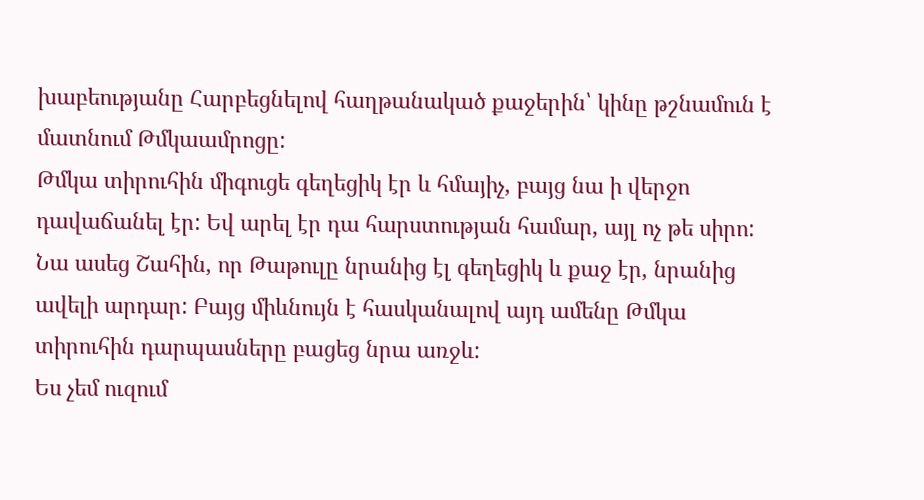խաբեությանը Հարբեցնելով հաղթանակած քաջերին՝ կինը թշնամուն է մատնում Թմկաամրոցը:
Թմկա տիրուհին միգուցե գեղեցիկ էր և հմայիչ, բայց նա ի վերջո դավաճանել էր: Եվ արել էր դա հարստության համար, այլ ոչ թե սիրո: Նա ասեց Շահին, որ Թաթուլը նրանից էլ գեղեցիկ և քաջ էր, նրանից ավելի արդար: Բայց միևնույն է հասկանալով այդ ամենը Թմկա տիրուհին դարպասները բացեց նրա առջև:
Ես չեմ ուզում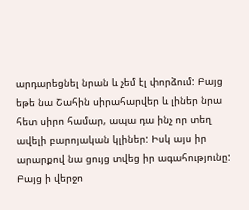արդարեցնել նրան և չեմ էլ փորձում: Բայց եթե նա Շահին սիրահարվեր և լիներ նրա հետ սիրո համար, ապա դա ինչ որ տեղ ավելի բարոյական կլիներ: Իսկ այս իր արարքով նա ցույց տվեց իր ագահությունը:
Բայց ի վերջո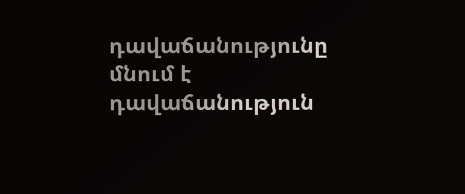դավաճանությունը մնում է դավաճանություն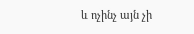և ոչինչ այն չի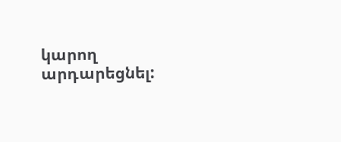կարող արդարեցնել: